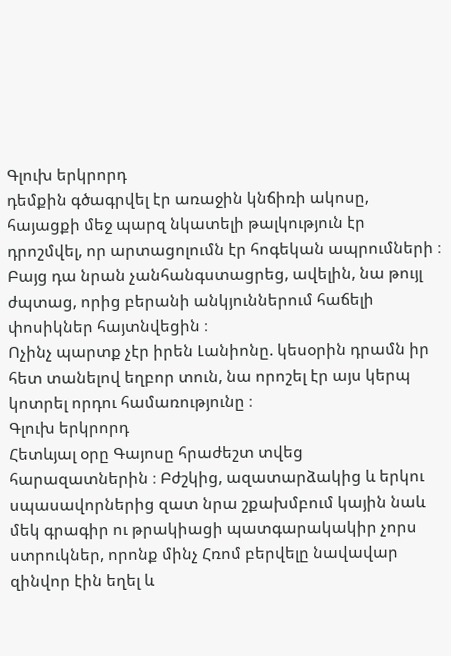Գլուխ երկրորդ
դեմքին գծագրվել էր առաջին կնճիռի ակոսը, հայացքի մեջ պարզ նկատելի թալկություն էր դրոշմվել, որ արտացոլումն էր հոգեկան ապրումների ։
Բայց դա նրան չանհանգստացրեց, ավելին, նա թույլ ժպտաց, որից բերանի անկյուններում հաճելի փոսիկներ հայտնվեցին ։
Ոչինչ պարտք չէր իրեն Լանիոնը. կեսօրին դրամն իր հետ տանելով եղբոր տուն, նա որոշել էր այս կերպ կոտրել որդու համառությունը ։
Գլուխ երկրորդ
Հետևյալ օրը Գայոսը հրաժեշտ տվեց հարազատներին ։ Բժշկից, ազատարձակից և երկու սպասավորներից զատ նրա շքախմբում կային նաև մեկ գրագիր ու թրակիացի պատգարակակիր չորս ստրուկներ, որոնք մինչ Հռոմ բերվելը նավավար զինվոր էին եղել և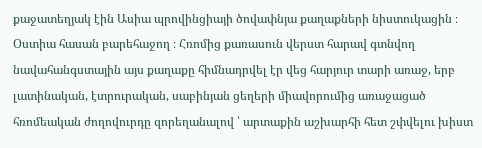քաջատեղյակ էին Ասիա պրովինցիայի ծովափնյա քաղաքների նիստուկացին ։
Օստիա հասան բարեհաջող ։ Հռոմից քառասուն վերստ հարավ գտնվող նավահանգստային այս քաղաքը հիմնադրվել էր վեց հարյուր տարի առաջ, երբ լատինական, էտրուրական, սաբինյան ցեղերի միավորումից առաջացած հռոմեական ժողովուրդը զորեղանալով ՝ արտաքին աշխարհի հետ շփվելու խիստ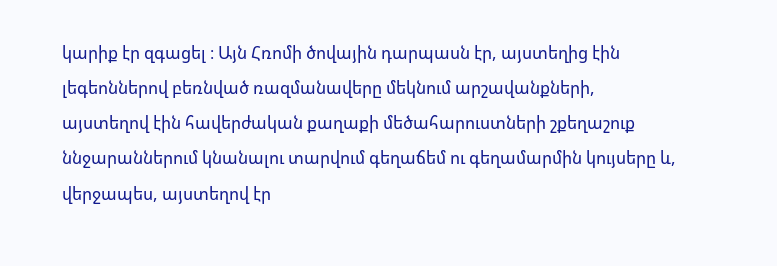կարիք էր զգացել ։ Այն Հռոմի ծովային դարպասն էր, այստեղից էին լեգեոններով բեռնված ռազմանավերը մեկնում արշավանքների, այստեղով էին հավերժական քաղաքի մեծահարուստների շքեղաշուք ննջարաններում կնանալու տարվում գեղաճեմ ու գեղամարմին կույսերը և, վերջապես, այստեղով էր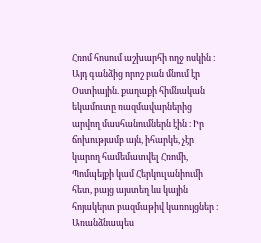Հռոմ հոսում աշխարհի ողջ ոսկին ։ Այդ գանձից որոշ բան մնում էր Օստիային. քաղաքի հիմնական եկամուտը ռազմավարներից արվող մասհանումներն էին ։ Իր ճոխությամբ այն, իհարկե, չէր կարող համեմատվել Հռոմի, Պոմպեյքի կամ Հերկուլանիումի հետ, բայց այստեղ ևս կային հոյակերտ բազմաթիվ կառույցներ ։ Առանձնապես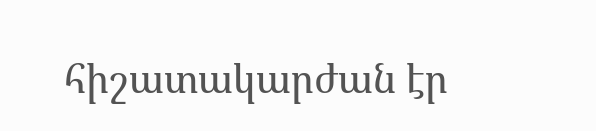հիշատակարժան էր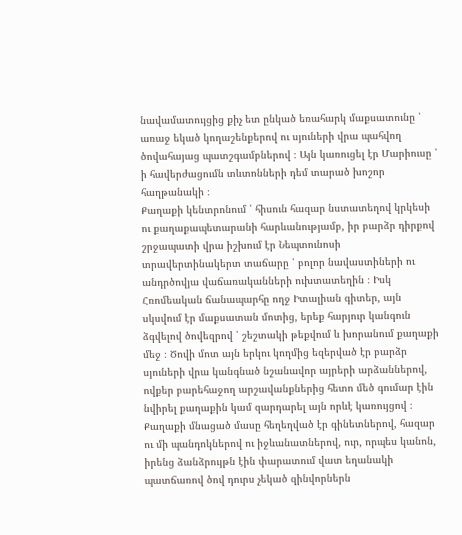նավամատույցից քիչ ետ ընկած եռահարկ մաքսատունը ՝ առաջ եկած կողաշենքերով ու սյուների վրա պահվող ծովահայաց պատշգամբներով ։ Այն կառուցել էր Մարիուսը ՝ ի հավերժացումն տևտոնների դեմ տարած խոշոր հաղթանակի ։
Քաղաքի կենտրոնում ՝ հիսուն հազար նստատեղով կրկեսի ու քաղաքապետարանի հարևանությամբ, իր բարձր դիրքով շրջապատի վրա իշխում էր Նեպտունոսի տրավերտինակերտ տաճարը ՝ բոլոր նավաստիների ու անդրծովյա վաճառականների ուխտատեղին ։ Իսկ Հռոմեական ճանապարհը ողջ Իտալիան գիտեր, այն սկսվում էր մաքսատան մոտից, երեք հարյուր կանգուն ձգվելով ծովեզրով ՝ շեշտակի թեքվում և խորանում քաղաքի մեջ ։ Ծովի մոտ այն երկու կողմից եզերված էր բարձր սյուների վրա կանգնած նշանավոր այրերի արձաններով, ովքեր բարեհաջող արշավանքներից հետո մեծ գումար էին նվիրել քաղաքին կամ զարդարել այն որևէ կառույցով ։
Քաղաքի մնացած մասը հեղեղված էր գինետներով, հազար ու մի պանդոկներով ու իջևանատներով, ուր, որպես կանոն, իրենց ձանձրույթն էին փարատում վատ եղանակի պատճառով ծով դուրս չեկած զինվորներն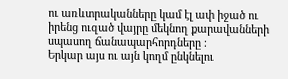ու առևտրականները կամ էլ ափ իջած ու իրենց ուզած վայրը մեկնող քարավանների սպասող ճանապարհորդները ։
Երկար այս ու այն կողմ ընկնելու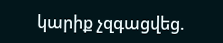կարիք չզգացվեց.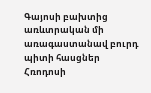Գայոսի բախտից առևտրական մի առագաստանավ բուրդ պիտի հասցներ Հռոդոսի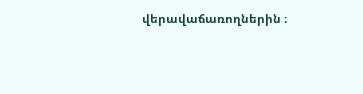վերավաճառողներին ։